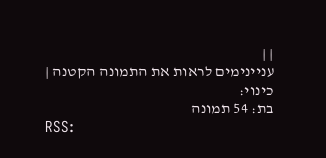| |
עניינימים לראות את התמונה הקטנה |
כינוי:
בת: 54 תמונה
RSS: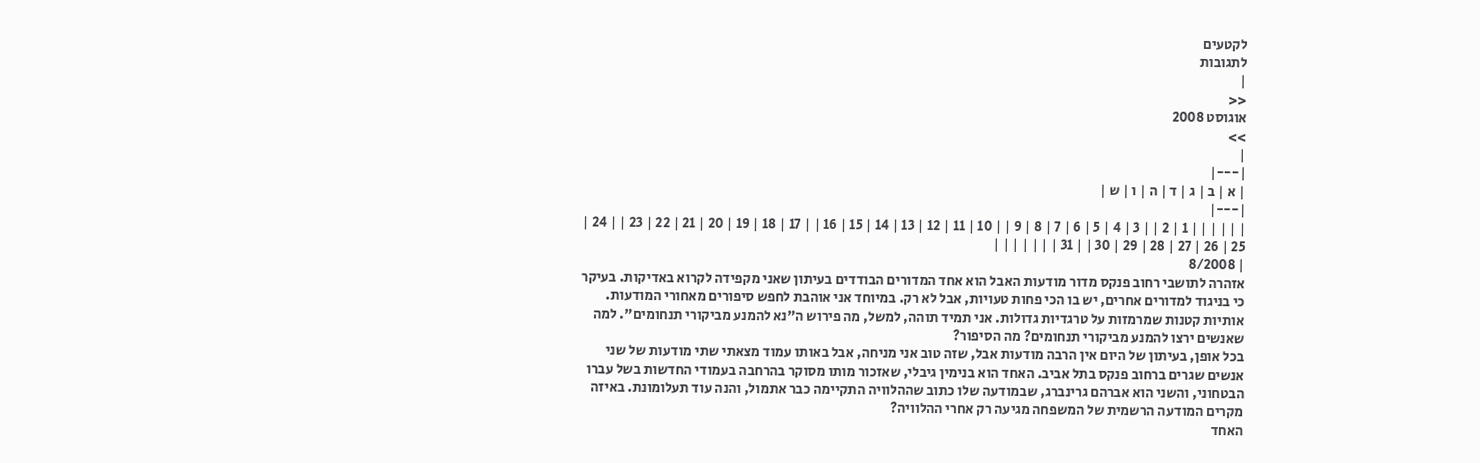לקטעים
לתגובות
|
<<
אוגוסט 2008
>>
|
|---|
| א | ב | ג | ד | ה | ו | ש |
|---|
| | | | | | 1 | 2 | | 3 | 4 | 5 | 6 | 7 | 8 | 9 | | 10 | 11 | 12 | 13 | 14 | 15 | 16 | | 17 | 18 | 19 | 20 | 21 | 22 | 23 | | 24 | 25 | 26 | 27 | 28 | 29 | 30 | | 31 | | | | | | |
| 8/2008
אזהרה לתושבי רחוב פנקס מדור מודעות האבל הוא אחד המדורים הבודדים בעיתון שאני מקפידה לקרוא באדיקות. בעיקר כי בניגוד למדורים אחרים, יש בו הכי פחות טעויות, אבל לא רק. במיוחד אני אוהבת לחפש סיפורים מאחורי המודעות. אותיות קטנות שמרמזות על טרגדיות גדולות. אני תמיד תוהה, למשל, מה פירוש ה"נא להמנע מביקורי תנחומים". למה שאנשים ירצו להמנע מביקורי תנחומים? מה הסיפור?
בכל אופן, בעיתון של היום אין הרבה מודעות אבל, שזה טוב אני מניחה, אבל באותו עמוד מצאתי שתי מודעות של שני אנשים שגרים ברחוב פנקס בתל אביב. האחד הוא בנימין גיבלי, שאזכור מותו מסוקר בהרחבה בעמודי החדשות בשל עברו הבטחוני, והשני הוא אברהם גרינברג, שבמודעה שלו כתוב שההלוויה התקיימה כבר אתמול, והנה עוד תעלומונת. באיזה מקרים המודעה הרשמית של המשפחה מגיעה רק אחרי ההלוויה?
האחד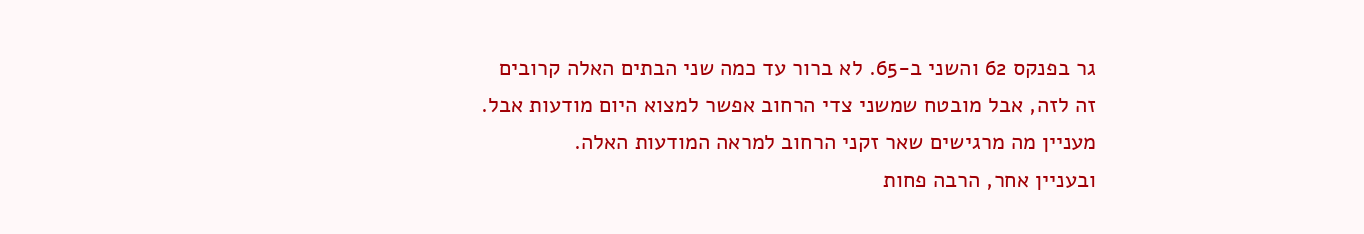גר בפנקס 62 והשני ב-65. לא ברור עד כמה שני הבתים האלה קרובים זה לזה, אבל מובטח שמשני צדי הרחוב אפשר למצוא היום מודעות אבל. מעניין מה מרגישים שאר זקני הרחוב למראה המודעות האלה.
ובעניין אחר, הרבה פחות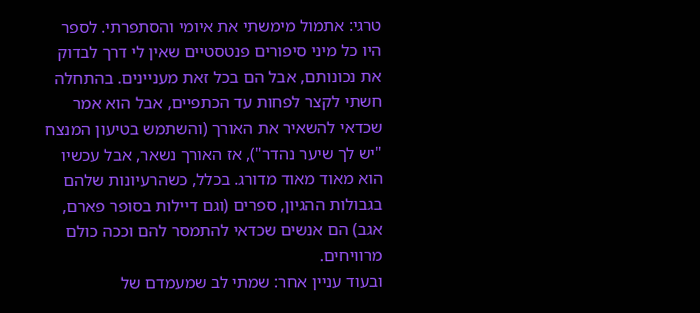טרגי: אתמול מימשתי את איומי והסתפרתי. לספר היו כל מיני סיפורים פנטסטיים שאין לי דרך לבדוק את נכונותם, אבל הם בכל זאת מעניינים. בהתחלה חשתי לקצר לפחות עד הכתפיים, אבל הוא אמר שכדאי להשאיר את האורך (והשתמש בטיעון המנצח "יש לך שיער נהדר"), אז האורך נשאר, אבל עכשיו הוא מאוד מאוד מדורג. בכלל, כשהרעיונות שלהם בגבולות ההגיון, ספרים (וגם דיילות בסופר פארם, אגב) הם אנשים שכדאי להתמסר להם וככה כולם מרוויחים.
ובעוד עניין אחר: שמתי לב שמעמדם של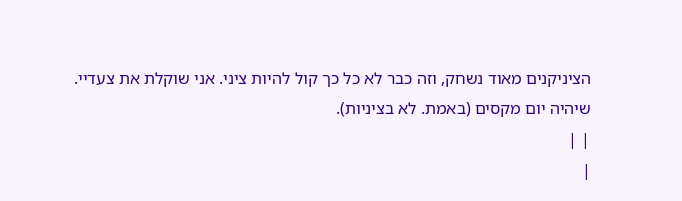הציניקנים מאוד נשחק, וזה כבר לא כל כך קול להיות ציני. אני שוקלת את צעדיי.
שיהיה יום מקסים (באמת. לא בציניות).
| |
|